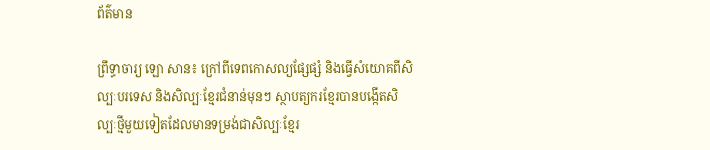ព័ត៌មាន

ព្រឹទ្ធាចារ្យ ឡោ សាន៖ ក្រៅពីទេពកោសល្យផ្សែផ្សំ និងធ្វើសំយោគពីសិល្បៈបរទេស និងសិល្បៈខ្មែរជំនាន់មុនៗ ស្ថាបត្យករខ្មែរបានបង្កើតសិល្បៈថ្មីមួយទៀតដែលមានទម្រង់ជាសិល្បៈខ្មែរ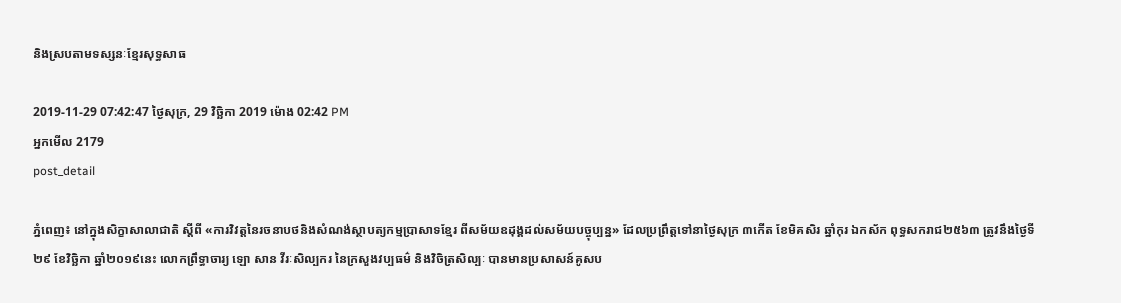និងស្របតាមទស្សនៈខ្មែរសុទ្ធសាធ

2019-11-29 07:42:47 ថ្ងៃសុក្រ, 29 វិច្ឆិកា 2019 ម៉ោង 02:42 PM
អ្នកមើល 2179
post_detail

ភ្នំពេញ៖ នៅក្នុងសិក្ខាសាលាជាតិ ស្ដីពី «ការវិវត្តនៃរចនាបថនិងសំណង់ស្ថាបត្យកម្មប្រាសាទខ្មែរ ពីសម័យឧដុង្គដល់សម័យបច្ចុប្បន្ន» ដែលប្រព្រឹត្តទៅនាថ្ងៃសុក្រ ៣កើត ខែមិគសិរ ឆ្នាំកុរ ឯកស័ក ពុទ្ធសករាជ២៥៦៣ ត្រូវនឹងថ្ងៃទី២៩ ខែវិច្ឆិកា ឆ្នាំ២០១៩នេះ លោកព្រឹទ្ធាចារ្យ ឡោ សាន វីរៈសិល្បករ នៃក្រសួងវប្បធម៌ និងវិចិត្រសិល្បៈ បានមានប្រសាសន៍គូសប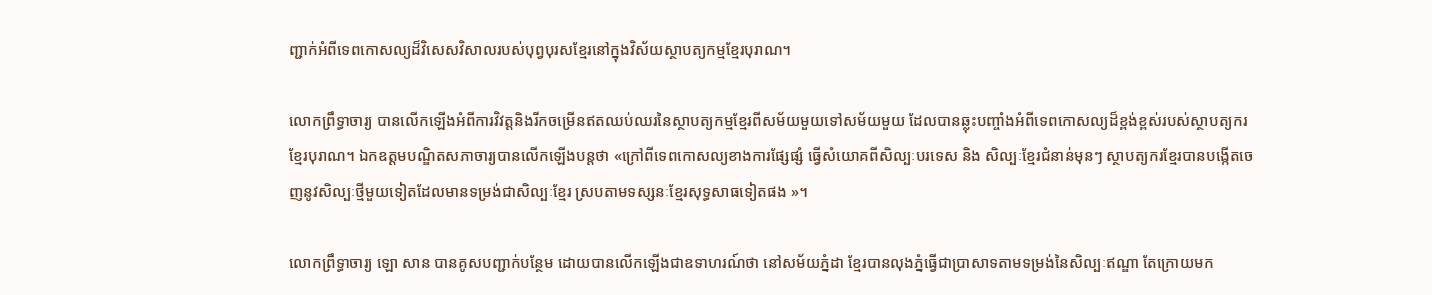ញ្ជាក់អំពីទេពកោសល្យដ៏វិសេសវិសាលរបស់បុព្វបុរសខ្មែរនៅក្នុងវិស័យស្ថាបត្យកម្មខ្មែរបុរាណ។

លោកព្រឹទ្ធាចារ្យ បានលើកឡើងអំពីការវិវត្តនិងរីកចម្រើនឥតឈប់ឈរនៃស្ថាបត្យកម្មខ្មែរពីសម័យមួយទៅសម័យមួយ ដែលបានឆ្លុះបញ្ចាំងអំពីទេពកោសល្យដ៏ខ្ពង់ខ្ពស់របស់ស្ថាបត្យករខ្មែរបុរាណ។ ឯកឧត្ដមបណ្ឌិតសភាចារ្យបានលើកឡើងបន្តថា «ក្រៅពីទេពកោសល្យខាងការផ្សែផ្សំ ធ្វើសំយោគពីសិល្បៈបរទេស និង សិល្បៈខ្មែរជំនាន់មុនៗ ស្ថាបត្យករខ្មែរបានបង្កើតចេញនូវសិល្បៈថ្មីមួយទៀតដែលមានទម្រង់ជាសិល្បៈខ្មែរ ស្របតាមទស្សនៈខ្មែរសុទ្ធសាធទៀតផង »។

លោកព្រឹទ្ធាចារ្យ ឡោ សាន បានគូសបញ្ជាក់បន្ថែម ដោយបានលើកឡើងជាឧទាហរណ៍ថា នៅសម័យភ្នំដា ខ្មែរបានលុងភ្នំធ្វើជាប្រាសាទតាមទម្រង់នៃសិល្បៈឥណ្ឌា តែក្រោយមក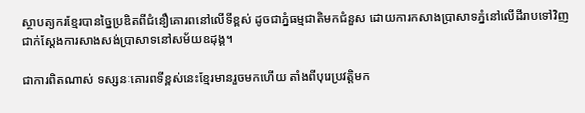ស្ថាបត្យករខ្មែរបានច្នៃប្រឌិតពីជំនឿគោរពនៅលើទីខ្ពស់ ដូចជាភ្នំធម្មជាតិមកជំនួស ដោយការកសាងប្រាសាទភ្នំនៅលើដីរាបទៅវិញ ជាក់ស្តែងការសាងសង់ប្រាសាទនៅសម័យឧដុង្គ។

ជាការពិតណាស់ ទស្សនៈគោរពទីខ្ពស់នេះខ្មែរមានរួចមកហើយ តាំងពីបុរេប្រវត្តិមក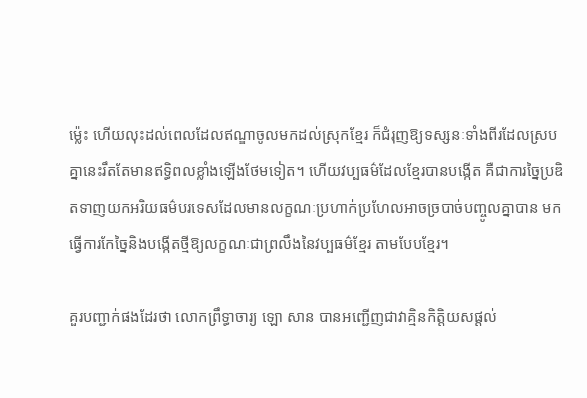ម៉្លេះ ហើយលុះដល់ពេលដែលឥណ្ឌាចូលមកដល់ស្រុកខ្មែរ ក៏ជំរុញឱ្យទស្សនៈទាំងពីរដែលស្របគ្នានេះរឹតតែមានឥទ្ធិពលខ្លាំងឡើងថែមទៀត។ ហើយវប្បធម៌ដែលខ្មែរបានបង្កើត គឺជាការច្នៃប្រឌិតទាញយកអរិយធម៌បរទេសដែលមានលក្ខណៈប្រហាក់ប្រហែលអាចច្របាច់បញ្ចូលគ្នាបាន មកធ្វើការកែច្នៃនិងបង្កើតថ្មីឱ្យលក្ខណៈជាព្រលឹងនៃវប្បធម៌ខ្មែរ តាមបែបខ្មែរ។

គួរបញ្ជាក់ផងដែរថា លោកព្រឹទ្ធាចារ្យ ឡោ សាន បានអញ្ជើញជាវាគ្មិនកិត្តិយសផ្ដល់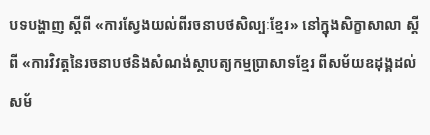បទបង្ហាញ ស្ដីពី «ការស្វែងយល់ពីរចនាបថសិល្បៈខ្មែរ» នៅក្នុងសិក្ខាសាលា ស្ដីពី «ការវិវត្តនៃរចនាបថនិងសំណង់ស្ថាបត្យកម្មប្រាសាទខ្មែរ ពីសម័យឧដុង្គដល់សម័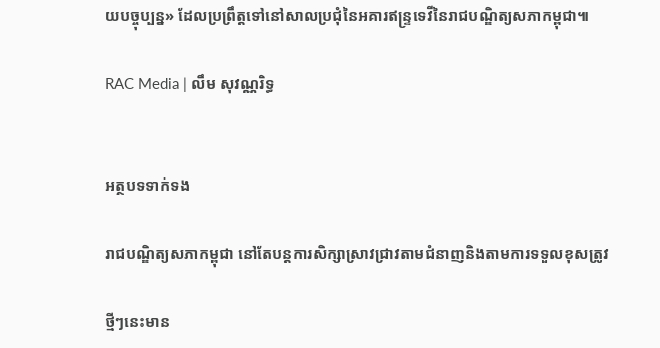យបច្ចុប្បន្ន» ដែលប្រព្រឹត្តទៅនៅសាលប្រជុំនៃអគារឥន្ទ្រទេវីនៃរាជបណ្ឌិត្យសភាកម្ពុជា៕

RAC Media | លឹម សុវណ្ណរិទ្ធ


អត្ថបទទាក់ទង

រាជបណ្ឌិត្យសភាកម្ពុជា នៅតែបន្តការសិក្សាស្រាវជ្រាវតាមជំនាញនិងតាមការទទួលខុសត្រូវ‌‍

ថ្មីៗនេះមាន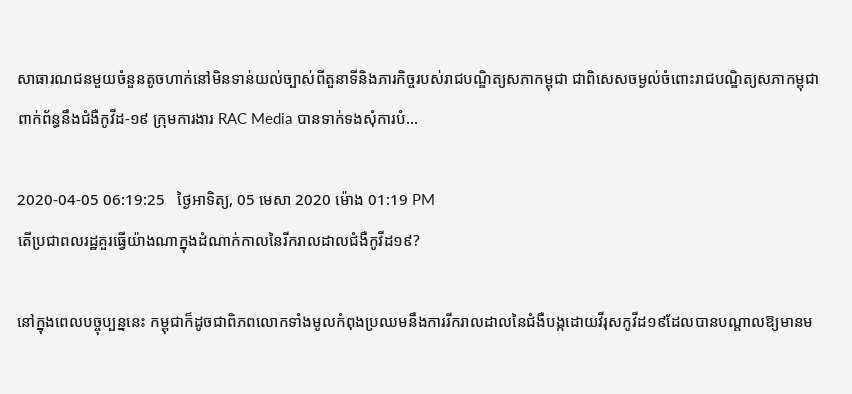សាធារណជនមួយចំនួនតូចហាក់នៅមិនទាន់យល់ច្បាស់ពីតួនាទីនិងភារកិច្ចរបស់រាជបណ្ឌិត្យសភាកម្ពុជា ជាពិសេសចម្ងល់ចំពោះរាជបណ្ឌិត្យសភាកម្ពុជាពាក់ព័ន្ធនឹងជំងឺកូវីដ-១៩ ក្រុមការងារ RAC Media បានទាក់ទងសុំការបំ...

2020-04-05 06:19:25   ថ្ងៃអាទិត្យ, 05 មេសា 2020 ម៉ោង 01:19 PM
តើប្រជាពលរដ្ឋគួរធ្វើយ៉ាងណាក្នុងដំណាក់កាលនៃរីករាលដាលជំងឺកូវីដ១៩?

នៅក្នុងពេលបច្ចុប្បន្ននេះ កម្ពុជាក៏ដូចជាពិភពលោកទាំងមូលកំពុងប្រឈមនឹងការរីករាលដាលនៃជំងឺបង្កដោយវីរុសកូវីដ១៩ដែលបានបណ្ដាលឱ្យមានម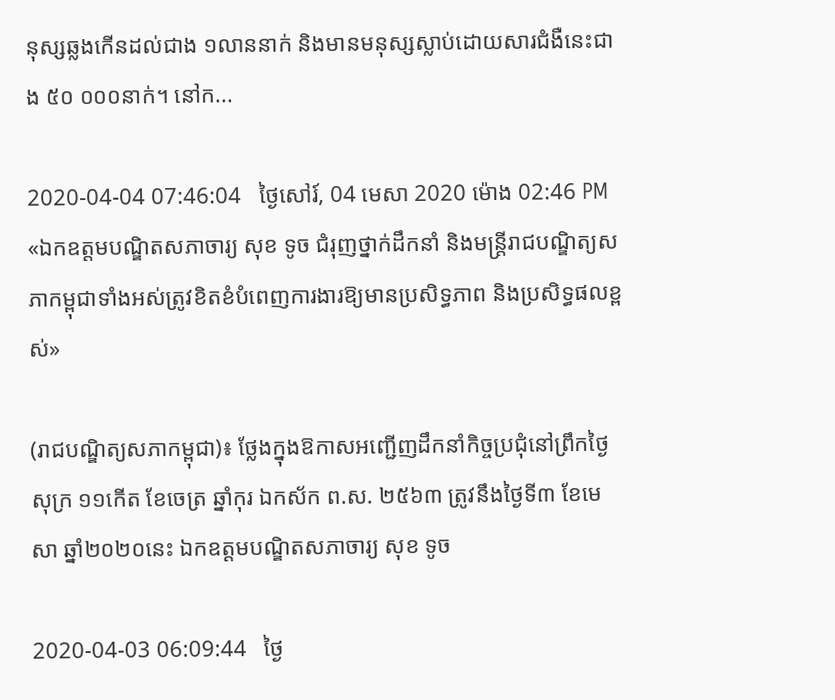នុស្សឆ្លងកើនដល់ជាង ១លាននាក់ និងមានមនុស្សស្លាប់ដោយសារជំងឺនេះជាង ៥០ ០០០នាក់។ នៅក...

2020-04-04 07:46:04   ថ្ងៃសៅរ៍, 04 មេសា 2020 ម៉ោង 02:46 PM
«ឯកឧត្តមបណ្ឌិតសភាចារ្យ សុខ ទូច ជំរុញថ្នាក់ដឹកនាំ និងមន្ត្រីរាជបណ្ឌិត្យសភាកម្ពុជាទាំងអស់ត្រូវខិតខំបំពេញការងារឱ្យមានប្រសិទ្ធភាព និងប្រសិទ្ធផលខ្ពស់»

(រាជបណ្ឌិត្យសភាកម្ពុជា)៖ ថ្លែងក្នុងឱកាសអញ្ជើញដឹកនាំកិច្ចប្រជុំនៅព្រឹកថ្ងៃសុក្រ ១១កើត ខែចេត្រ ឆ្នាំកុរ ឯកស័ក ព.ស. ២៥៦៣ ត្រូវនឹងថ្ងៃទី៣ ខែមេសា ឆ្នាំ២០២០នេះ ឯកឧត្តមបណ្ឌិតសភាចារ្យ សុខ ទូច

2020-04-03 06:09:44   ថ្ងៃ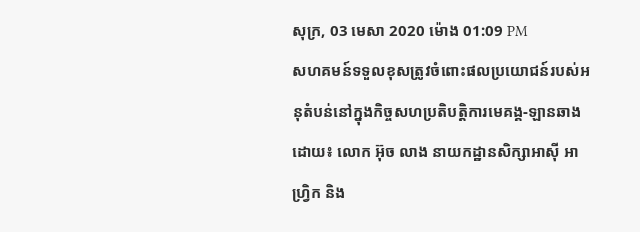សុក្រ, 03 មេសា 2020 ម៉ោង 01:09 PM
សហគមន៍ទទួលខុសត្រូវចំពោះផលប្រយោជន៍របស់អនុតំបន់នៅក្នុងកិច្ចសហប្រតិបត្តិការមេគង្គ-ឡានឆាង ដោយ៖ លោក អ៊ុច លាង នាយកដ្ឋានសិក្សាអាស៊ី អាហ្វ្រិក និង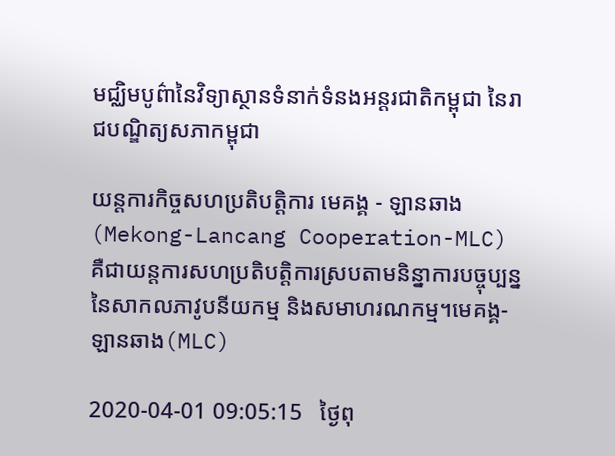មជ្ឈិមបូព៌ានៃវិទ្យាស្ថានទំនាក់ទំនងអន្តរជាតិកម្ពុជា នៃរាជបណ្ឌិត្យសភាកម្ពុជា

យន្តការកិច្ចសហប្រតិបត្តិការ មេគង្គ - ឡានឆាង (Mekong-Lancang Cooperation-MLC) គឺជាយន្តការសហប្រតិបត្តិការស្របតាមនិន្នាការបច្ចុប្បន្ននៃសាកលភាវូបនីយកម្ម និងសមាហរណកម្ម។មេគង្គ-ឡានឆាង(MLC)

2020-04-01 09:05:15   ថ្ងៃពុ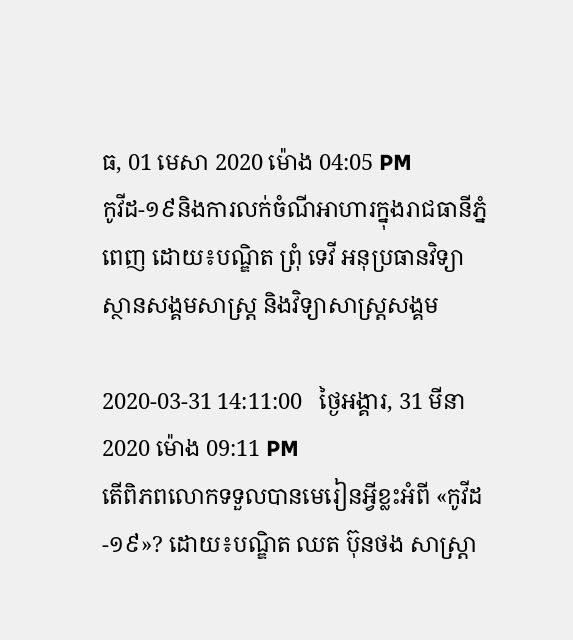ធ, 01 មេសា 2020 ម៉ោង 04:05 PM
កូវីដ-១៩និងការលក់ចំណីអាហារក្នុងរាជធានីភ្នំពេញ ដោយ៖បណ្ឌិត ព្រុំ ទេវី អនុប្រធានវិទ្យាស្ថានសង្គមសាស្រ្ត និងវិទ្យាសាស្រ្តសង្គម

2020-03-31 14:11:00   ថ្ងៃអង្គារ, 31 មីនា 2020 ម៉ោង 09:11 PM
តើពិភពលោកទទួលបានមេរៀនអ្វីខ្លះអំពី «កូវីដ-១៩»? ដោយ៖បណ្ឌិត ឈត ប៊ុនថង សាស្ត្រា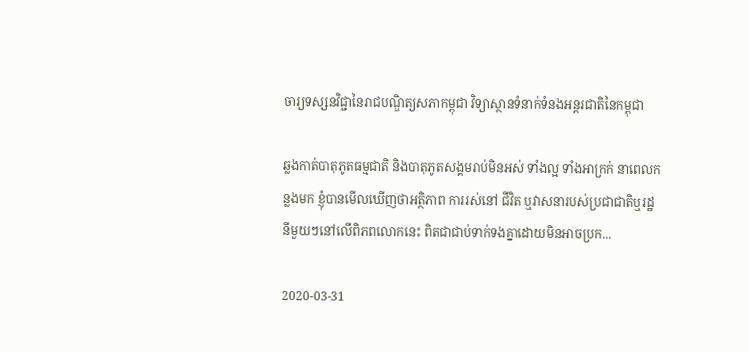ចារ្យទស្សនវិជ្ជានៃរាជបណ្ឌិត្យសភាកម្ពុជា វិទ្យាស្ថានទំនាក់ទំនងអន្តរជាតិនៃកម្ពុជា

ឆ្លងកាត់បាតុភូតធម្មជាតិ និងបាតុភូតសង្គមរាប់មិនអស់ ទាំងល្អ ទាំងអាក្រក់ នាពេលកន្លងមក ខ្ញុំបានមើលឃើញថាអត្ថិភាព ការរស់នៅ ជីវិត ឬវាសនារបស់ប្រជាជាតិឬរដ្ឋនីមួយៗនៅលើពិភពលោកនេះ ពិតជាជាប់ទាក់ទងគ្នាដោយមិនអាចប្រក...

2020-03-31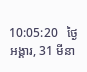10:05:20   ថ្ងៃអង្គារ, 31 មីនា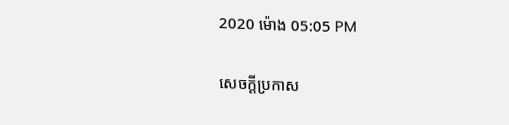2020 ម៉ោង 05:05 PM

សេចក្តីប្រកាស